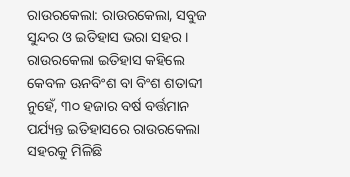ରାଉରକେଲା: ରାଉରକେଲା, ସବୁଜ ସୁନ୍ଦର ଓ ଇତିହାସ ଭରା ସହର । ରାଉରକେଲା ଇତିହାସ କହିଲେ କେବଳ ଊନବିଂଶ ବା ବିଂଶ ଶତାବ୍ଦୀ ନୁହେଁ, ୩୦ ହଜାର ବର୍ଷ ବର୍ତ୍ତମାନ ପର୍ଯ୍ୟନ୍ତ ଇତିହାସରେ ରାଉରକେଲା ସହରକୁ ମିଳିଛି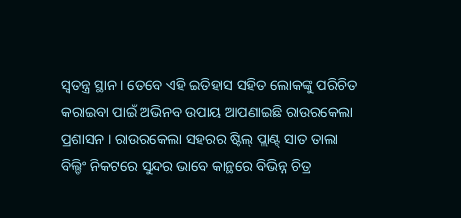ସ୍ବତନ୍ତ୍ର ସ୍ଥାନ । ତେବେ ଏହି ଇତିହାସ ସହିତ ଲୋକଙ୍କୁ ପରିଚିତ କରାଇବା ପାଇଁ ଅଭିନବ ଉପାୟ ଆପଣାଇଛି ରାଉରକେଲା ପ୍ରଶାସନ । ରାଉରକେଲା ସହରର ଷ୍ଟିଲ୍ ପ୍ଲାଣ୍ଟ୍ ସାତ ତାଲା ବିଲ୍ଡିଂ ନିକଟରେ ସୁନ୍ଦର ଭାବେ କାନ୍ଥରେ ବିଭିନ୍ନ ଚିତ୍ର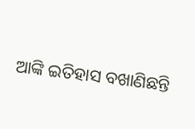ଆଙ୍କି ଇତିହାସ ବଖାଣିଛନ୍ତି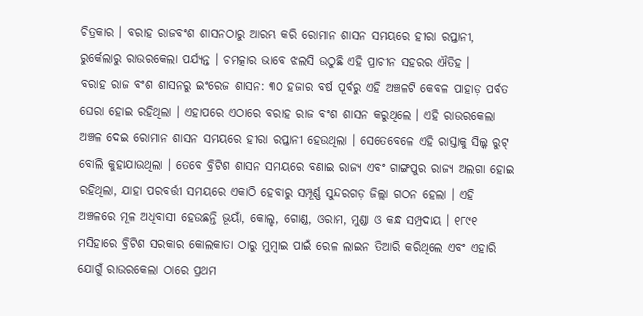ଚିତ୍ରକାର । ବରାହ ରାଜବଂଶ ଶାସନଠାରୁ ଆରମ୍ଭ କରି ରୋମାନ ଶାସନ ସମୟରେ ହୀରା ରପ୍ତାନୀ, ରୁର୍କେଲାରୁ ରାଉରକେଲା ପର୍ଯ୍ୟନ୍ତ । ଚମତ୍କାର ଭାବେ ଝଲସି ଉଠୁଛି ଏହି ପ୍ରାଚୀନ ସହରର ଐତିହ ।
ବରାହ ରାଜ ବଂଶ ଶାସନରୁ ଇଂରେଜ ଶାସନ: ୩୦ ହଜାର ବର୍ଷ ପୂର୍ବରୁ ଏହି ଅଞ୍ଚଳଟି କେବଳ ପାହାଡ଼ ପର୍ବତ ଘେରା ହୋଇ ରହିଥିଲା । ଏହାପରେ ଏଠାରେ ବରାହ ରାଜ ବଂଶ ଶାସନ କରୁଥିଲେ । ଏହି ରାଉରକେଲା ଅଞ୍ଚଳ ଦେଇ ରୋମାନ ଶାସନ ସମୟରେ ହୀରା ରପ୍ତାନୀ ହେଉଥିଲା । ସେତେବେଳେ ଏହି ରାସ୍ତାକୁ ସିଲ୍କ ରୁଟ୍ ବୋଲି କୁହାଯାଉଥିଲା । ତେବେ ବ୍ରିଟିଶ ଶାସନ ସମୟରେ ବଣାଇ ରାଜ୍ୟ ଏବଂ ଗାଙ୍ଗପୁର ରାଜ୍ୟ ଅଲଗା ହୋଇ ରହିଥିଲା, ଯାହା ପରବର୍ତ୍ତୀ ସମୟରେ ଏକାଠି ହେବାରୁ ସମ୍ପୂର୍ଣ୍ଣ ସୁନ୍ଦରଗଡ଼ ଜିଲ୍ଲା ଗଠନ ହେଲା । ଏହି ଅଞ୍ଚଳରେ ମୂଳ ଅଧିବାସୀ ହେଉଛନ୍ତି ଭୂୟାଁ, କୋଲ୍ହ, ଗୋଣ୍ଡ, ଓରାମ, ମୁଣ୍ଡା ଓ କନ୍ଧ ସମ୍ପ୍ରଦାୟ । ୧୮୯୧ ମସିହାରେ ବ୍ରିଟିଶ ସରକାର କୋଲକାତା ଠାରୁ ମୁମ୍ବାଇ ପାଇଁ ରେଳ ଲାଇନ ତିଆରି କରିଥିଲେ ଏବଂ ଏହାରି ଯୋଗୁଁ ରାଉରକେଲା ଠାରେ ପ୍ରଥମ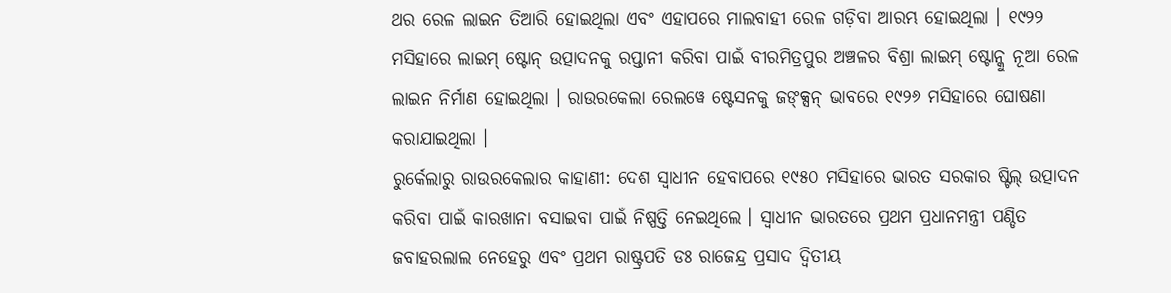ଥର ରେଳ ଲାଇନ ତିଆରି ହୋଇଥିଲା ଏବଂ ଏହାପରେ ମାଲବାହୀ ରେଳ ଗଡ଼ିବା ଆରମ୍ଭ ହୋଇଥିଲା । ୧୯୨୨ ମସିହାରେ ଲାଇମ୍ ଷ୍ଟୋନ୍ ଉତ୍ପାଦନକୁ ରପ୍ତାନୀ କରିବା ପାଇଁ ବୀରମିତ୍ରପୁର ଅଞ୍ଚଳର ବିଶ୍ରା ଲାଇମ୍ ଷ୍ଟୋନ୍କୁ ନୂଆ ରେଳ ଲାଇନ ନିର୍ମାଣ ହୋଇଥିଲା । ରାଉରକେଲା ରେଲୱେ ଷ୍ଟେସନକୁ ଜଙ୍କ୍ସନ୍ ଭାବରେ ୧୯୨୬ ମସିହାରେ ଘୋଷଣା କରାଯାଇଥିଲା ।
ରୁର୍କେଲାରୁ ରାଉରକେଲାର କାହାଣୀ: ଦେଶ ସ୍ଵାଧୀନ ହେବାପରେ ୧୯୫୦ ମସିହାରେ ଭାରତ ସରକାର ଷ୍ଟିଲ୍ ଉତ୍ପାଦନ କରିବା ପାଇଁ କାରଖାନା ବସାଇବା ପାଇଁ ନିଷ୍ପତ୍ତି ନେଇଥିଲେ । ସ୍ବାଧୀନ ଭାରତରେ ପ୍ରଥମ ପ୍ରଧାନମନ୍ତ୍ରୀ ପଣ୍ଡିତ ଜବାହରଲାଲ ନେହେରୁ ଏବଂ ପ୍ରଥମ ରାଷ୍ଟ୍ରପତି ଡଃ ରାଜେନ୍ଦ୍ର ପ୍ରସାଦ ଦ୍ବିତୀୟ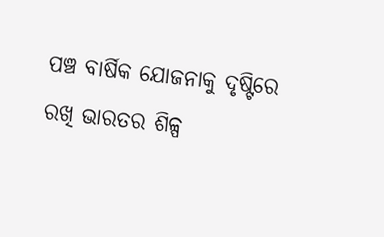ପଞ୍ଚ ବାର୍ଷିକ ଯୋଜନାକୁ ଦୃଷ୍ଟିରେ ରଖି ଭାରତର ଶିଳ୍ପ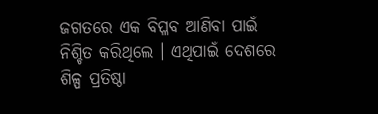ଜଗତରେ ଏକ ବିପ୍ଳବ ଆଣିବା ପାଇଁ ନିଶ୍ଚିତ କରିଥିଲେ । ଏଥିପାଇଁ ଦେଶରେ ଶିଳ୍ପ ପ୍ରତିଷ୍ଠା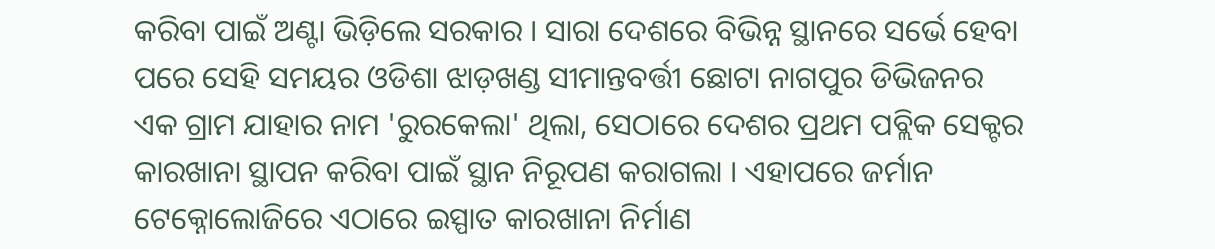କରିବା ପାଇଁ ଅଣ୍ଟା ଭିଡ଼ିଲେ ସରକାର । ସାରା ଦେଶରେ ବିଭିନ୍ନ ସ୍ଥାନରେ ସର୍ଭେ ହେବା ପରେ ସେହି ସମୟର ଓଡିଶା ଝାଡ଼ଖଣ୍ଡ ସୀମାନ୍ତବର୍ତ୍ତୀ ଛୋଟା ନାଗପୁର ଡିଭିଜନର ଏକ ଗ୍ରାମ ଯାହାର ନାମ 'ରୁରକେଲା' ଥିଲା, ସେଠାରେ ଦେଶର ପ୍ରଥମ ପବ୍ଲିକ ସେକ୍ଟର କାରଖାନା ସ୍ଥାପନ କରିବା ପାଇଁ ସ୍ଥାନ ନିରୂପଣ କରାଗଲା । ଏହାପରେ ଜର୍ମାନ ଟେକ୍ନୋଲୋଜିରେ ଏଠାରେ ଇସ୍ପାତ କାରଖାନା ନିର୍ମାଣ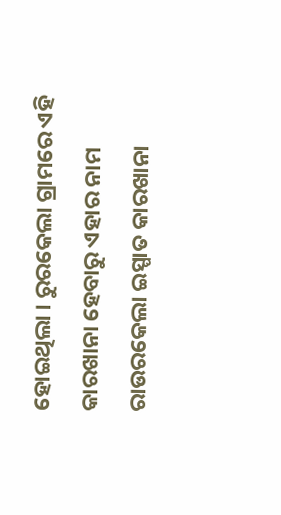ହୋଇଥିଲା । ରୁରକେଲା ଗ୍ରାମରେ ଏହି କାରଖାନା ହେବାରୁ ଏହାର ନାମ ରାଉରକେଲା ଇସ୍ପାତ କାରଖାନା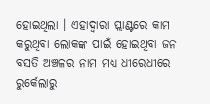ହୋଇଥିଲା । ଏହାଦ୍ବାରା ପ୍ଲାଣ୍ଟରେ କାମ କରୁଥିବା ଲୋକଙ୍କ ପାଇଁ ହୋଇଥିବା ଜନ ବସତି ଅଞ୍ଚଳର ନାମ ମଧ୍ୟ ଧୀରେଧୀରେ ରୁର୍କେଲାରୁ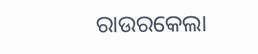ରାଉରକେଲା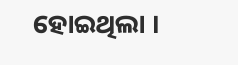ହୋଇଥିଲା ।